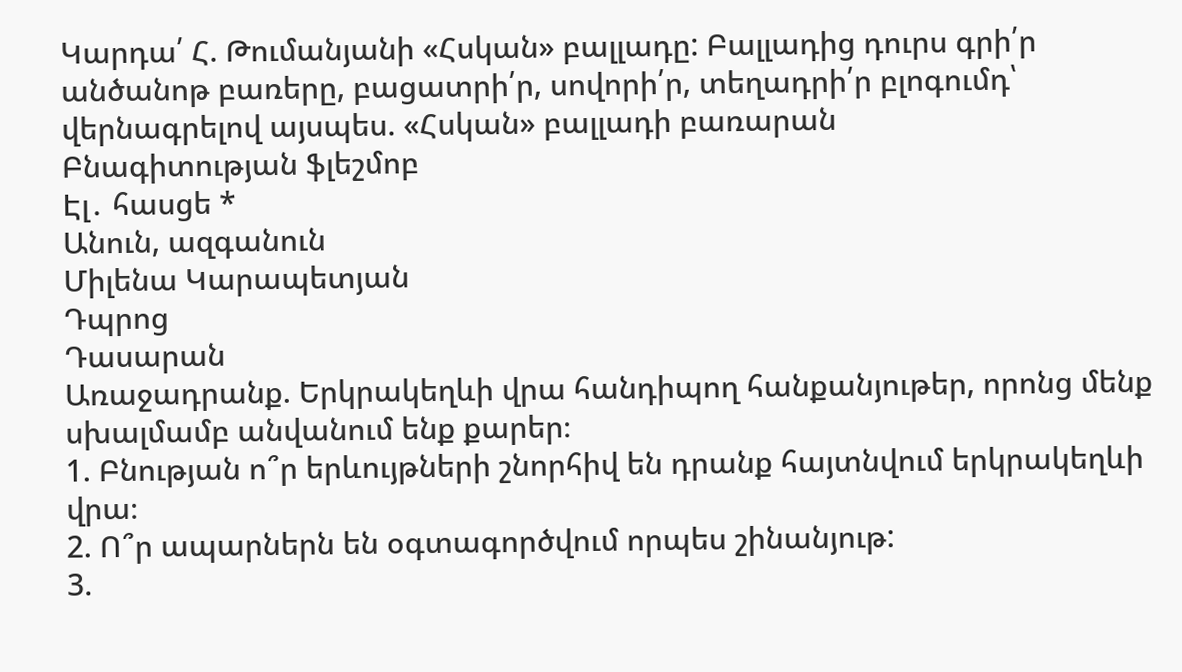Կարդա՛ Հ. Թումանյանի «Հսկան» բալլադը: Բալլադից դուրս գրի՛ր անծանոթ բառերը, բացատրի՛ր, սովորի՛ր, տեղադրի՛ր բլոգումդ՝ վերնագրելով այսպես. «Հսկան» բալլադի բառարան
Բնագիտության ֆլեշմոբ
Էլ․ հասցե *
Անուն, ազգանուն
Միլենա Կարապետյան
Դպրոց
Դասարան
Առաջադրանք. Երկրակեղևի վրա հանդիպող հանքանյութեր, որոնց մենք սխալմամբ անվանում ենք քարեր։
1. Բնության ո՞ր երևույթների շնորհիվ են դրանք հայտնվում երկրակեղևի վրա։
2. Ո՞ր ապարներն են օգտագործվում որպես շինանյութ:
3.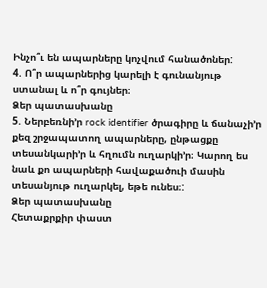Ինչո՞ւ են ապարները կոչվում հանածոներ:
4. Ո՞ր ապարներից կարելի է գունանյութ ստանալ և ո՞ր գույներ։
Ձեր պատասխանը
5. Ներբեռնի’ր rock identifier ծրագիրը և ճանաչի’ր քեզ շրջապատող ապարները, ընթացքը տեսանկարի’ր և հղումն ուղարկի’ր։ Կարող ես նաև քո ապարների հավաքածուի մասին տեսանյութ ուղարկել, եթե ունես։:
Ձեր պատասխանը
Հետաքրքիր փաստ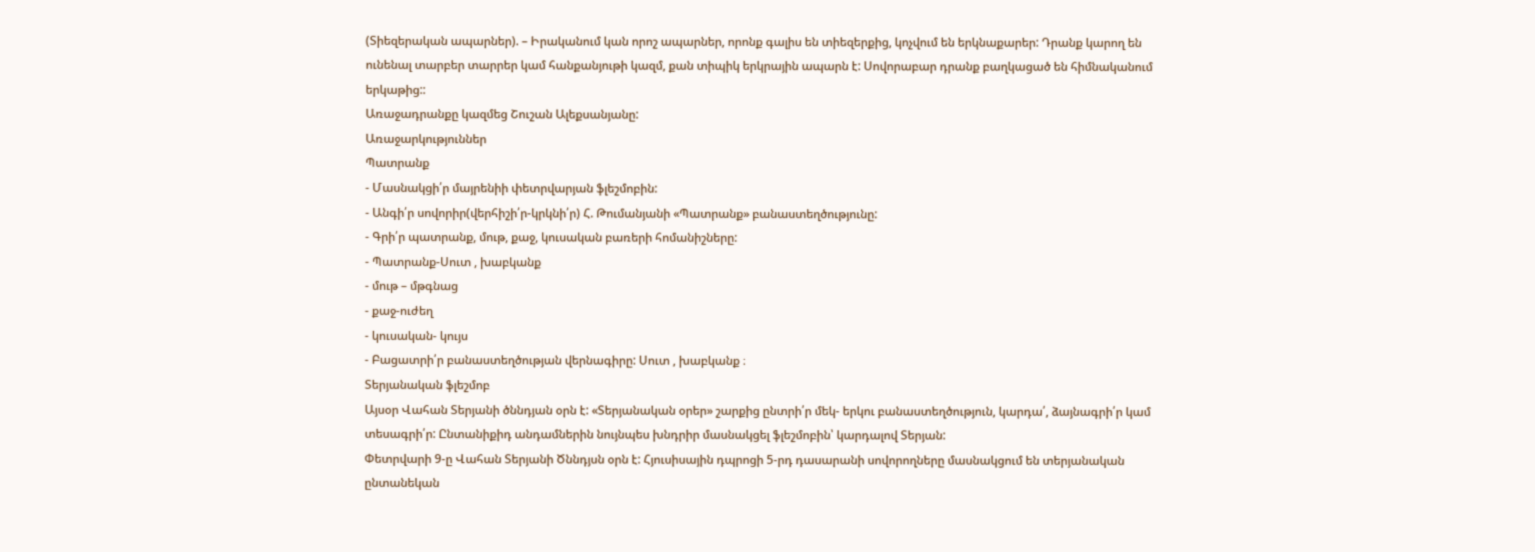(Տիեզերական ապարներ). – Իրականում կան որոշ ապարներ, որոնք գալիս են տիեզերքից, կոչվում են երկնաքարեր: Դրանք կարող են ունենալ տարբեր տարրեր կամ հանքանյութի կազմ, քան տիպիկ երկրային ապարն է: Սովորաբար դրանք բաղկացած են հիմնականում երկաթից::
Առաջադրանքը կազմեց Շուշան Ալեքսանյանը:
Առաջարկություններ
Պատրանք
- Մասնակցի՛ր մայրենիի փետրվարյան ֆլեշմոբին:
- Անգի՛ր սովորիր(վերհիշի՛ր-կրկնի՛ր) Հ. Թումանյանի «Պատրանք» բանաստեղծությունը:
- Գրի՛ր պատրանք, մութ, քաջ, կուսական բառերի հոմանիշները:
- Պատրանք-Սուտ , խաբկանք
- մութ – մթգնաց
- քաջ-ուժեղ
- կուսական- կույս
- Բացատրի՛ր բանաստեղծության վերնագիրը: Սուտ , խաբկանք ։
Տերյանական ֆլեշմոբ
Այսօր Վահան Տերյանի ծննդյան օրն է: «Տերյանական օրեր» շարքից ընտրի՛ր մեկ- երկու բանաստեղծություն, կարդա՛, ձայնագրի՛ր կամ տեսագրի՛ր: Ընտանիքիդ անդամներին նույնպես խնդրիր մասնակցել ֆլեշմոբին՝ կարդալով Տերյան:
Փետրվարի 9-ը Վահան Տերյանի Ծննդյսն օրն է: Հյուսիսային դպրոցի 5-րդ դասարանի սովորողները մասնակցում են տերյանական ընտանեկան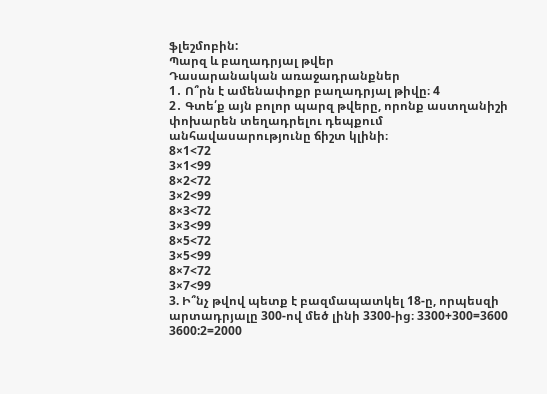ֆլեշմոբին:
Պարզ և բաղադրյալ թվեր
Դասարանական առաջադրանքներ
1․ Ո՞րն է ամենափոքր բաղադրյալ թիվը։ 4
2․ Գտե՛ք այն բոլոր պարզ թվերը, որոնք աստղանիշի փոխարեն տեղադրելու դեպքում անհավասարությունը ճիշտ կլինի։
8×1<72
3×1<99
8×2<72
3×2<99
8×3<72
3×3<99
8×5<72
3×5<99
8×7<72
3×7<99
3. Ի՞նչ թվով պետք է բազմապատկել 18-ը, որպեսզի արտադրյալը 300-ով մեծ լինի 3300-ից։ 3300+300=3600 3600:2=2000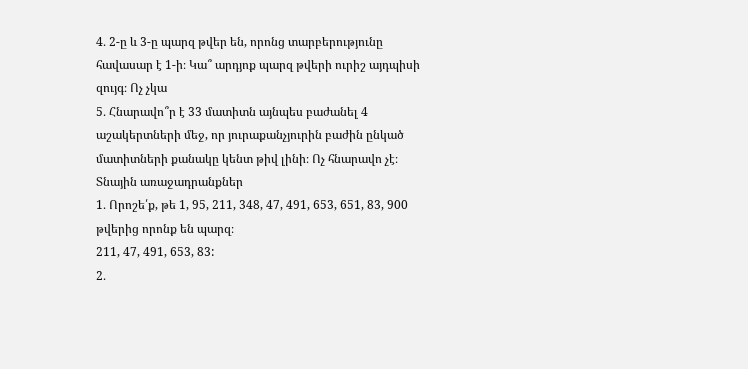4․ 2-ը և 3-ը պարզ թվեր են, որոնց տարբերությունը հավասար է 1-ի։ Կա՞ արդյոք պարզ թվերի ուրիշ այդպիսի զույգ։ Ոչ չկա
5․ Հնարավո՞ր է 33 մատիտն այնպես բաժանել 4 աշակերտների մեջ, որ յուրաքանչյուրին բաժին ընկած մատիտների քանակը կենտ թիվ լինի։ Ոչ հնարավո չէ։
Տնային առաջադրանքներ
1․ Որոշե՛ք, թե 1, 95, 211, 348, 47, 491, 653, 651, 83, 900 թվերից որոնք են պարզ։
211, 47, 491, 653, 83:
2․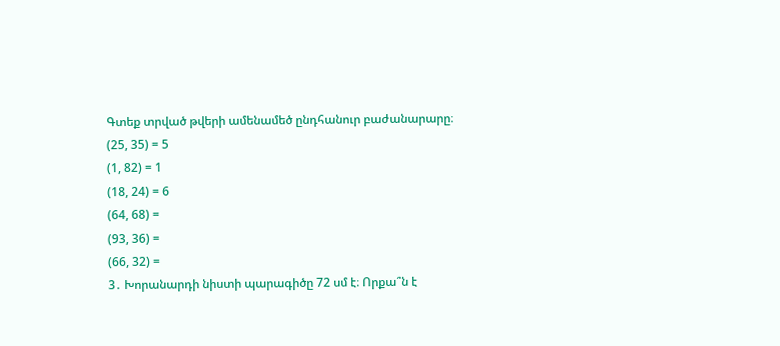Գտեք տրված թվերի ամենամեծ ընդհանուր բաժանարարը։
(25, 35) = 5
(1, 82) = 1
(18, 24) = 6
(64, 68) =
(93, 36) =
(66, 32) =
3․ Խորանարդի նիստի պարագիծը 72 սմ է։ Որքա՞ն է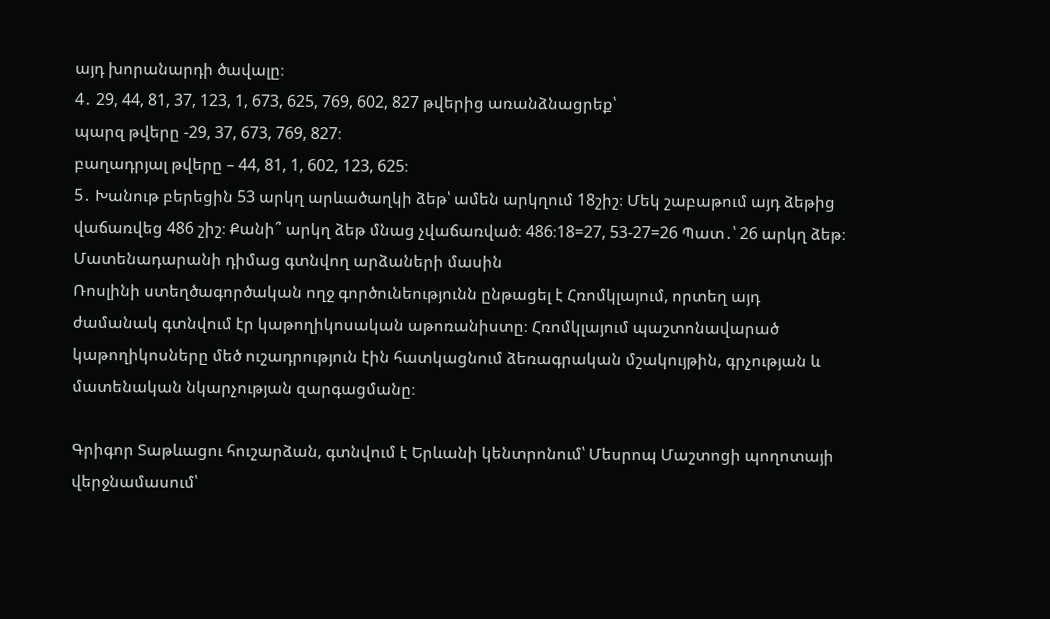այդ խորանարդի ծավալը։
4․ 29, 44, 81, 37, 123, 1, 673, 625, 769, 602, 827 թվերից առանձնացրեք՝
պարզ թվերը -29, 37, 673, 769, 827։
բաղադրյալ թվերը – 44, 81, 1, 602, 123, 625։
5․ Խանութ բերեցին 53 արկղ արևածաղկի ձեթ՝ ամեն արկղում 18շիշ։ Մեկ շաբաթում այդ ձեթից վաճառվեց 486 շիշ։ Քանի՞ արկղ ձեթ մնաց չվաճառված։ 486։18=27, 53-27=26 Պատ․՝ 26 արկղ ձեթ։
Մատենադարանի դիմաց գտնվող արձաների մասին
Ռոսլինի ստեղծագործական ողջ գործունեությունն ընթացել է Հռոմկլայում, որտեղ այդ ժամանակ գտնվում էր կաթողիկոսական աթոռանիստը։ Հռոմկլայում պաշտոնավարած կաթողիկոսները մեծ ուշադրություն էին հատկացնում ձեռագրական մշակույթին, գրչության և մատենական նկարչության զարգացմանը։

Գրիգոր Տաթևացու հուշարձան, գտնվում է Երևանի կենտրոնում՝ Մեսրոպ Մաշտոցի պողոտայի վերջնամասում՝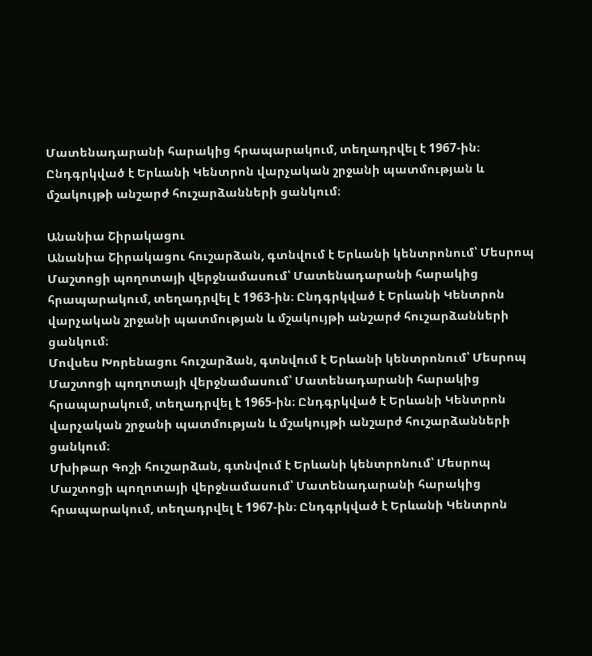Մատենադարանի հարակից հրապարակում, տեղադրվել է 1967-ին։ Ընդգրկված է Երևանի Կենտրոն վարչական շրջանի պատմության և մշակույթի անշարժ հուշարձանների ցանկում։

Անանիա Շիրակացու
Անանիա Շիրակացու հուշարձան, գտնվում է Երևանի կենտրոնում՝ Մեսրոպ Մաշտոցի պողոտայի վերջնամասում՝ Մատենադարանի հարակից հրապարակում, տեղադրվել է 1963-ին։ Ընդգրկված է Երևանի Կենտրոն վարչական շրջանի պատմության և մշակույթի անշարժ հուշարձանների ցանկում։
Մովսես Խորենացու հուշարձան, գտնվում է Երևանի կենտրոնում՝ Մեսրոպ Մաշտոցի պողոտայի վերջնամասում՝ Մատենադարանի հարակից հրապարակում, տեղադրվել է 1965-ին։ Ընդգրկված է Երևանի Կենտրոն վարչական շրջանի պատմության և մշակույթի անշարժ հուշարձանների ցանկում։
Մխիթար Գոշի հուշարձան, գտնվում է Երևանի կենտրոնում՝ Մեսրոպ Մաշտոցի պողոտայի վերջնամասում՝ Մատենադարանի հարակից հրապարակում, տեղադրվել է 1967-ին։ Ընդգրկված է Երևանի Կենտրոն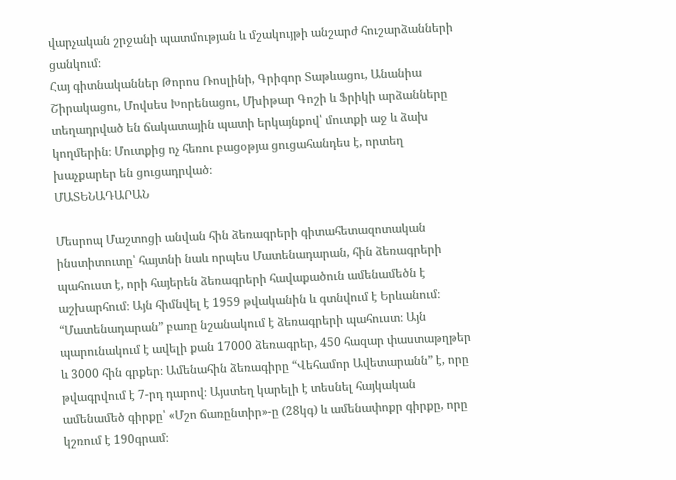վարչական շրջանի պատմության և մշակույթի անշարժ հուշարձանների ցանկում։
Հայ գիտնականներ Թորոս Ռոսլինի, Գրիգոր Տաթևացու, Անանիա Շիրակացու, Մովսես Խորենացու, Մխիթար Գոշի և Ֆրիկի արձանները տեղադրված են ճակատային պատի երկայնքով՝ մուտքի աջ և ձախ կողմերին։ Մուտքից ոչ հեռու բացօթյա ցուցահանդես է, որտեղ խաչքարեր են ցուցադրված։
ՄԱՏԵՆԱԴԱՐԱՆ

Մեսրոպ Մաշտոցի անվան հին ձեռագրերի գիտահետազոտական ինստիտուտը՝ հայտնի նաև որպես Մատենադարան, հին ձեռագրերի պահուստ է, որի հայերեն ձեռագրերի հավաքածուն ամենամեծն է աշխարհում։ Այն հիմնվել է 1959 թվականին և գտնվում է Երևանում։
“Մատենադարան” բառը նշանակում է ձեռագրերի պահուստ։ Այն պարունակում է ավելի քան 17000 ձեռագրեր, 450 հազար փաստաթղթեր և 3000 հին գրքեր։ Ամենահին ձեռագիրը “Վեհամոր Ավետարանն” է, որը թվագրվում է 7-րդ դարով։ Այստեղ կարելի է տեսնել հայկական ամենամեծ գիրքը՝ «Մշո ճառընտիր»-ը (28կգ) և ամենափոքր գիրքը, որը կշռում է 190գրամ։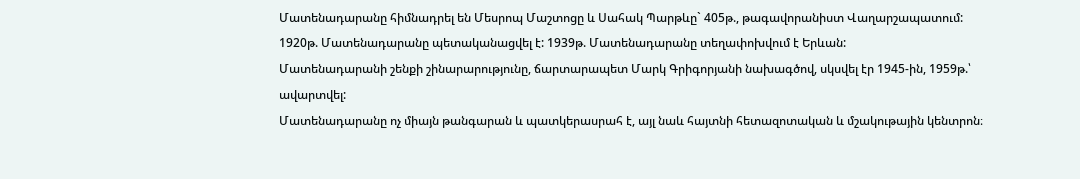Մատենադարանը հիմնադրել են Մեսրոպ Մաշտոցը և Սահակ Պարթևը` 405թ., թագավորանիստ Վաղարշապատում: 1920թ. Մատենադարանը պետականացվել է: 1939թ. Մատենադարանը տեղափոխվում է Երևան:
Մատենադարանի շենքի շինարարությունը, ճարտարապետ Մարկ Գրիգորյանի նախագծով, սկսվել էր 1945-ին, 1959թ.՝ ավարտվել:
Մատենադարանը ոչ միայն թանգարան և պատկերասրահ է, այլ նաև հայտնի հետազոտական և մշակութային կենտրոն։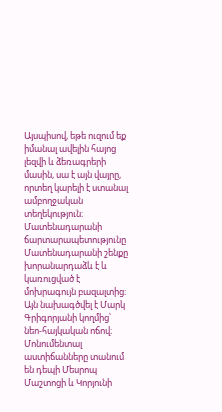Այսպիսով, եթե ուզում եք իմանալ ավելին հայոց լեզվի և ձեռագրերի մասին, սա է այն վայրը, որտեղ կարելի է ստանալ ամբողջական տեղեկություն։
Մատենադարանի ճարտարապետությունը
Մատենադարանի շենքը խորանարդաձև է և կառուցված է մոխրագույն բազալտից։ Այն նախագծվել է Մարկ Գրիգորյանի կողմից՝ նեո-հայկական ոճով։ Մոնումենտալ աստիճանները տանում են դեպի Մեսրոպ Մաշտոցի և Կորյունի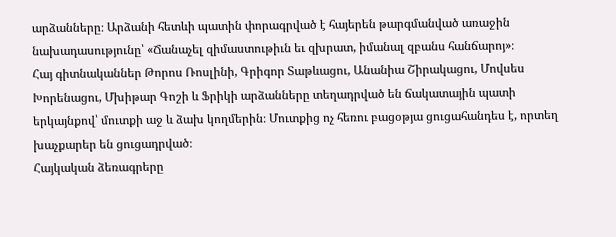արձանները։ Արձանի հետևի պատին փորագրված է հայերեն թարգմանված առաջին նախադասությունը՝ «Ճանաչել զիմաստութիւն եւ զխրատ, իմանալ զբանս հանճարոյ»։
Հայ գիտնականներ Թորոս Ռոսլինի, Գրիգոր Տաթևացու, Անանիա Շիրակացու, Մովսես Խորենացու, Մխիթար Գոշի և Ֆրիկի արձանները տեղադրված են ճակատային պատի երկայնքով՝ մուտքի աջ և ձախ կողմերին։ Մուտքից ոչ հեռու բացօթյա ցուցահանդես է, որտեղ խաչքարեր են ցուցադրված։
Հայկական ձեռագրերը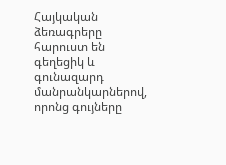Հայկական ձեռագրերը հարուստ են գեղեցիկ և գունազարդ մանրանկարներով, որոնց գույները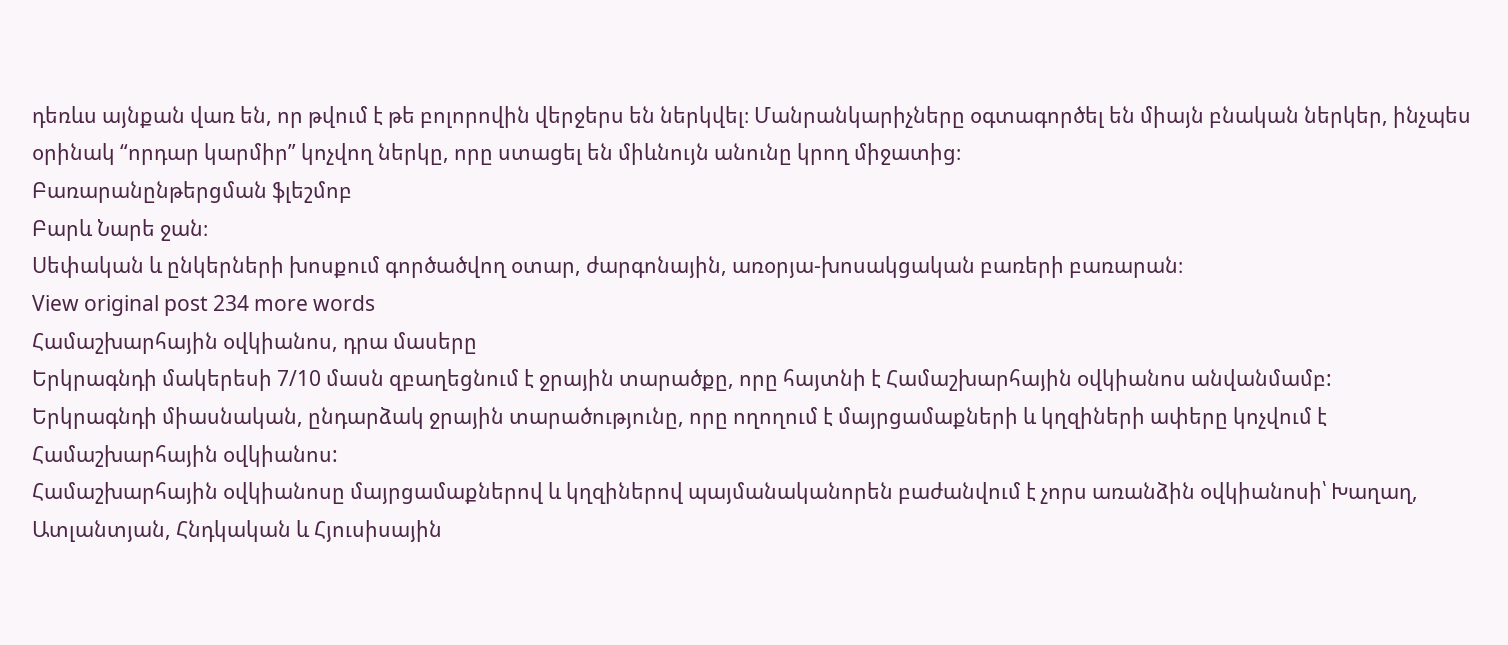դեռևս այնքան վառ են, որ թվում է թե բոլորովին վերջերս են ներկվել։ Մանրանկարիչները օգտագործել են միայն բնական ներկեր, ինչպես օրինակ “որդար կարմիր” կոչվող ներկը, որը ստացել են միևնույն անունը կրող միջատից։
Բառարանընթերցման ֆլեշմոբ
Բարև Նարե ջան։
Սեփական և ընկերների խոսքում գործածվող օտար, ժարգոնային, առօրյա-խոսակցական բառերի բառարան։
View original post 234 more words
Համաշխարհային օվկիանոս, դրա մասերը
Երկրագնդի մակերեսի 7/10 մասն զբաղեցնում է ջրային տարածքը, որը հայտնի է Համաշխարհային օվկիանոս անվանմամբ:
Երկրագնդի միասնական, ընդարձակ ջրային տարածությունը, որը ողողում է մայրցամաքների և կղզիների ափերը կոչվում է Համաշխարհային օվկիանոս:
Համաշխարհային օվկիանոսը մայրցամաքներով և կղզիներով պայմանականորեն բաժանվում է չորս առանձին օվկիանոսի՝ Խաղաղ, Ատլանտյան, Հնդկական և Հյուսիսային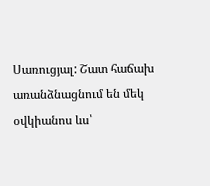Սառուցյալ: Շատ հաճախ առանձնացնում են մեկ օվկիանոս ևս՝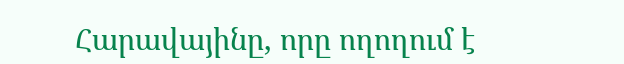Հարավայինը, որը ողողում է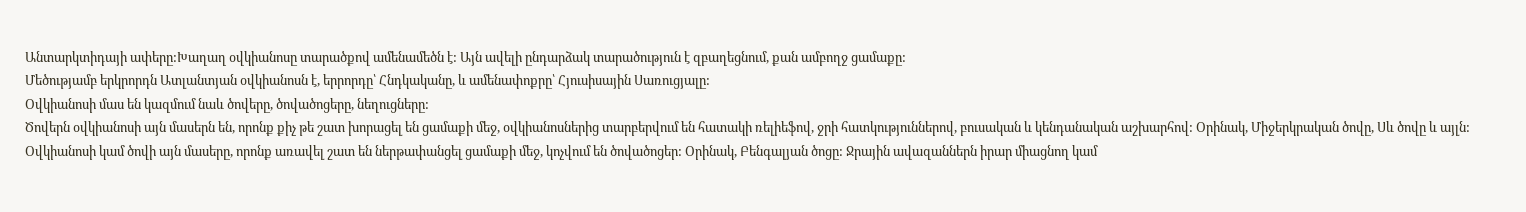Անտարկտիդայի ափերը:Խաղաղ օվկիանոսը տարածքով ամենամեծն է: Այն ավելի ընդարձակ տարածություն է զբաղեցնում, քան ամբողջ ցամաքը:
Մեծությամբ երկրորդն Ատլանտյան օվկիանոսն է, երրորդը՝ Հնդկականը, և ամենափոքրը՝ Հյուսիսային Սառուցյալը:
Օվկիանոսի մաս են կազմում նաև ծովերը, ծովածոցերը, նեղուցները:
Ծովերն օվկիանոսի այն մասերն են, որոնք քիչ թե շատ խորացել են ցամաքի մեջ, օվկիանոսներից տարբերվում են հատակի ռելիեֆով, ջրի հատկություններով, բուսական և կենդանական աշխարհով: Օրինակ, Միջերկրական ծովը, Սև ծովը և այլն:
Օվկիանոսի կամ ծովի այն մասերը, որոնք առավել շատ են ներթափանցել ցամաքի մեջ, կոչվում են ծովածոցեր: Օրինակ, Բենգալյան ծոցը: Ջրային ավազաններն իրար միացնող կամ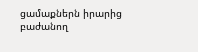ցամաքներն իրարից բաժանող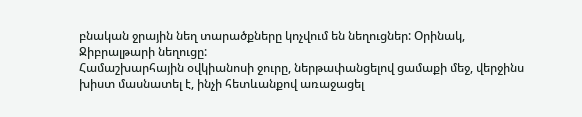բնական ջրային նեղ տարածքները կոչվում են նեղուցներ: Օրինակ, Ջիբրալթարի նեղուցը:
Համաշխարհային օվկիանոսի ջուրը, ներթափանցելով ցամաքի մեջ, վերջինս խիստ մասնատել է, ինչի հետևանքով առաջացել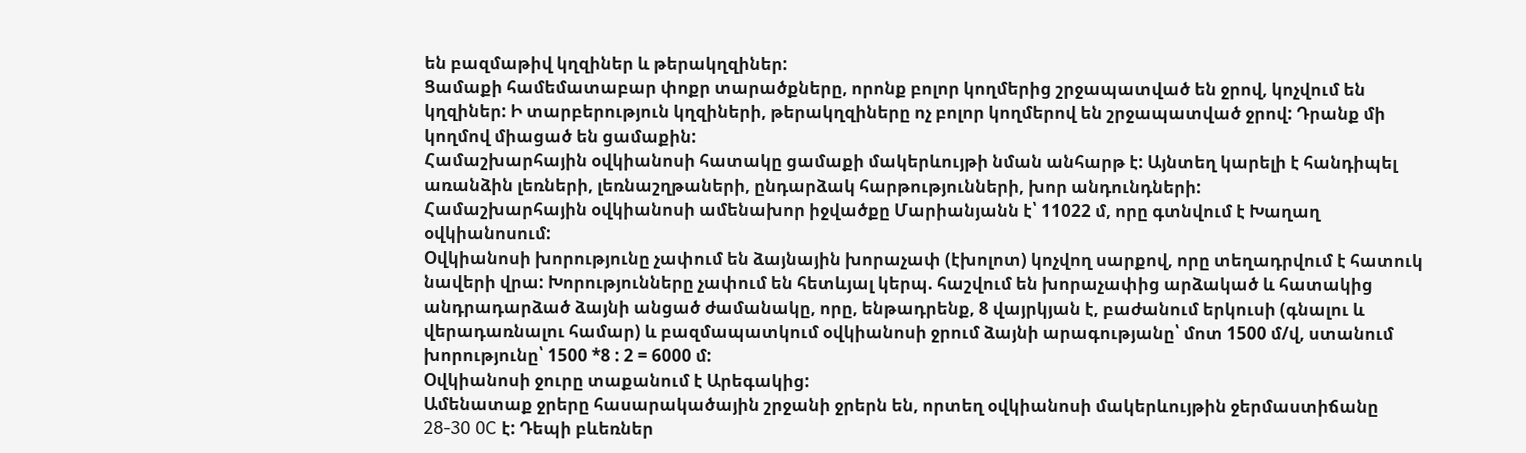են բազմաթիվ կղզիներ և թերակղզիներ:
Ցամաքի համեմատաբար փոքր տարածքները, որոնք բոլոր կողմերից շրջապատված են ջրով, կոչվում են կղզիներ: Ի տարբերություն կղզիների, թերակղզիները ոչ բոլոր կողմերով են շրջապատված ջրով: Դրանք մի կողմով միացած են ցամաքին:
Համաշխարհային օվկիանոսի հատակը ցամաքի մակերևույթի նման անհարթ է: Այնտեղ կարելի է հանդիպել առանձին լեռների, լեռնաշղթաների, ընդարձակ հարթությունների, խոր անդունդների:
Համաշխարհային օվկիանոսի ամենախոր իջվածքը Մարիանյանն է՝ 11022 մ, որը գտնվում է Խաղաղ օվկիանոսում:
Օվկիանոսի խորությունը չափում են ձայնային խորաչափ (էխոլոտ) կոչվող սարքով, որը տեղադրվում է հատուկ նավերի վրա: Խորությունները չափում են հետևյալ կերպ. հաշվում են խորաչափից արձակած և հատակից անդրադարձած ձայնի անցած ժամանակը, որը, ենթադրենք, 8 վայրկյան է, բաժանում երկուսի (գնալու և վերադառնալու համար) և բազմապատկում օվկիանոսի ջրում ձայնի արագությանը՝ մոտ 1500 մ/վ, ստանում խորությունը՝ 1500 *8 : 2 = 6000 մ:
Օվկիանոսի ջուրը տաքանում է Արեգակից:
Ամենատաք ջրերը հասարակածային շրջանի ջրերն են, որտեղ օվկիանոսի մակերևույթին ջերմաստիճանը 28-30 0C է: Դեպի բևեռներ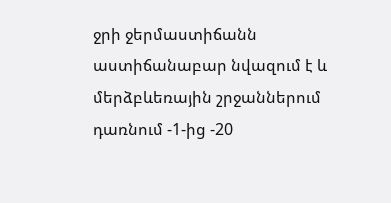ջրի ջերմաստիճանն աստիճանաբար նվազում է և մերձբևեռային շրջաններում դառնում -1-ից -20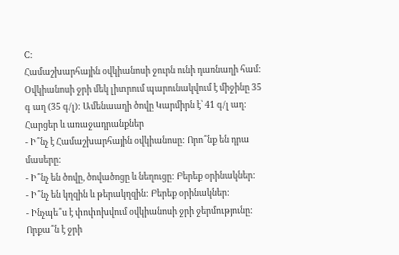C:
Համաշխարհային օվկիանոսի ջուրն ունի դառնաղի համ: Օվկիանոսի ջրի մեկ լիտրում պարունակվում է միջինը 35 գ աղ (35 գ/լ): Ամենաաղի ծովը Կարմիրն է՝ 41 գ/լ աղ:
Հարցեր և առաջադրանքներ
- Ի՞նչ է Համաշխարհային օվկիանոսը: Որո՞նք են դրա մասերը:
- Ի՞նչ են ծովը, ծովածոցը և նեղուցը: Բերեք օրինակներ:
- Ի՞նչ են կղզին և թերակղզին: Բերեք օրինակներ:
- Ինչպե՞ս է փոփոխվում օվկիանոսի ջրի ջերմությունը: Որքա՞ն է ջրի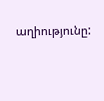աղիությունը: